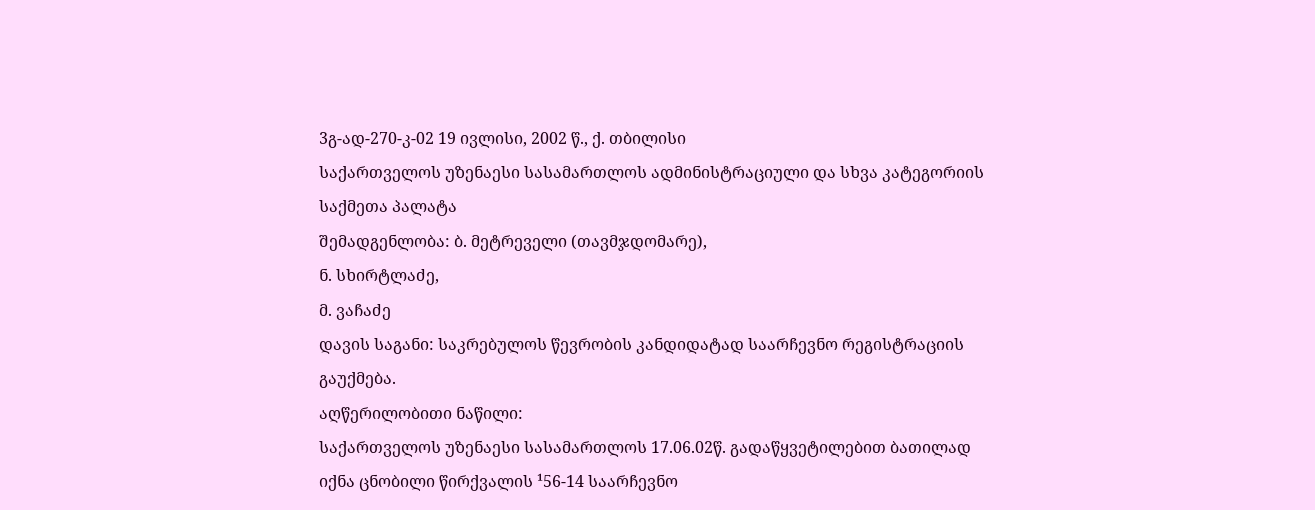3გ-ად-270-კ-02 19 ივლისი, 2002 წ., ქ. თბილისი
საქართველოს უზენაესი სასამართლოს ადმინისტრაციული და სხვა კატეგორიის საქმეთა პალატა
შემადგენლობა: ბ. მეტრეველი (თავმჯდომარე),
ნ. სხირტლაძე,
მ. ვაჩაძე
დავის საგანი: საკრებულოს წევრობის კანდიდატად საარჩევნო რეგისტრაციის გაუქმება.
აღწერილობითი ნაწილი:
საქართველოს უზენაესი სასამართლოს 17.06.02წ. გადაწყვეტილებით ბათილად იქნა ცნობილი წირქვალის ¹56-14 საარჩევნო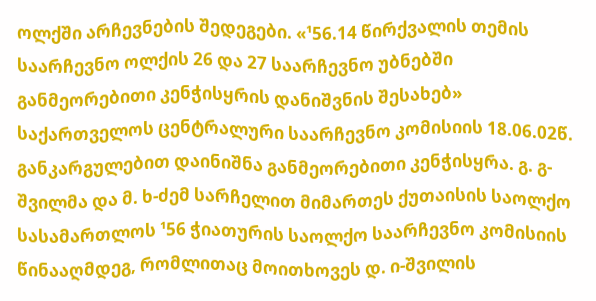ოლქში არჩევნების შედეგები. «¹56.14 წირქვალის თემის საარჩევნო ოლქის 26 და 27 საარჩევნო უბნებში განმეორებითი კენჭისყრის დანიშვნის შესახებ» საქართველოს ცენტრალური საარჩევნო კომისიის 18.06.02წ. განკარგულებით დაინიშნა განმეორებითი კენჭისყრა. გ. გ-შვილმა და მ. ხ-ძემ სარჩელით მიმართეს ქუთაისის საოლქო სასამართლოს ¹56 ჭიათურის საოლქო საარჩევნო კომისიის წინააღმდეგ, რომლითაც მოითხოვეს დ. ი-შვილის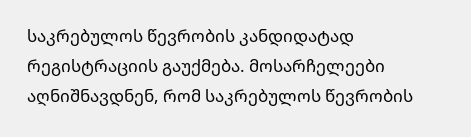საკრებულოს წევრობის კანდიდატად რეგისტრაციის გაუქმება. მოსარჩელეები აღნიშნავდნენ, რომ საკრებულოს წევრობის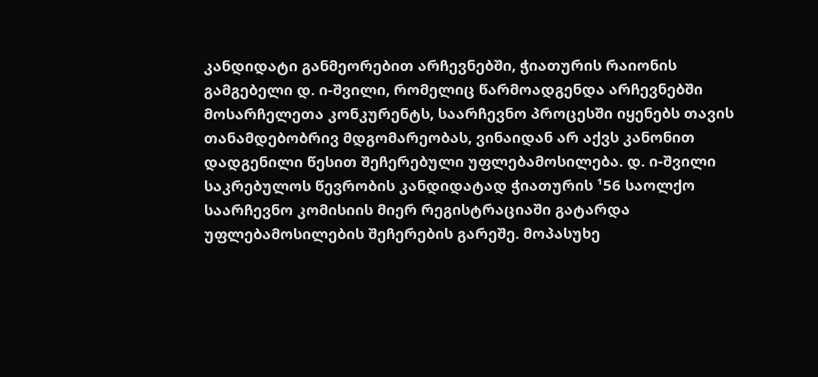კანდიდატი განმეორებით არჩევნებში, ჭიათურის რაიონის გამგებელი დ. ი-შვილი, რომელიც წარმოადგენდა არჩევნებში მოსარჩელეთა კონკურენტს, საარჩევნო პროცესში იყენებს თავის თანამდებობრივ მდგომარეობას, ვინაიდან არ აქვს კანონით დადგენილი წესით შეჩერებული უფლებამოსილება. დ. ი-შვილი საკრებულოს წევრობის კანდიდატად ჭიათურის ¹56 საოლქო საარჩევნო კომისიის მიერ რეგისტრაციაში გატარდა უფლებამოსილების შეჩერების გარეშე. მოპასუხე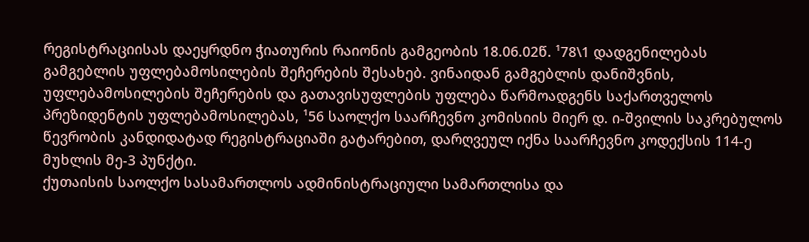რეგისტრაციისას დაეყრდნო ჭიათურის რაიონის გამგეობის 18.06.02წ. ¹78\1 დადგენილებას გამგებლის უფლებამოსილების შეჩერების შესახებ. ვინაიდან გამგებლის დანიშვნის, უფლებამოსილების შეჩერების და გათავისუფლების უფლება წარმოადგენს საქართველოს პრეზიდენტის უფლებამოსილებას, ¹56 საოლქო საარჩევნო კომისიის მიერ დ. ი-შვილის საკრებულოს წევრობის კანდიდატად რეგისტრაციაში გატარებით, დარღვეულ იქნა საარჩევნო კოდექსის 114-ე მუხლის მე-3 პუნქტი.
ქუთაისის საოლქო სასამართლოს ადმინისტრაციული სამართლისა და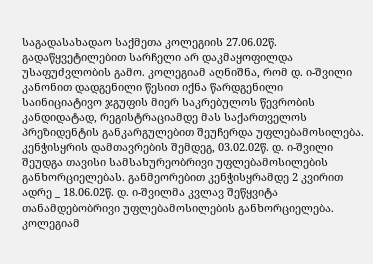საგადასახადაო საქმეთა კოლეგიის 27.06.02წ. გადაწყვეტილებით სარჩელი არ დაკმაყოფილდა უსაფუძვლობის გამო. კოლეგიამ აღნიშნა, რომ დ. ი-შვილი კანონით დადგენილი წესით იქნა წარდგენილი საინიციატივო ჯგუფის მიერ საკრებულოს წევრობის კანდიდატად, რეგისტრაციამდე მას საქართველოს პრეზიდენტის განკარგულებით შეუჩერდა უფლებამოსილება. კენჭისყრის დამთავრების შემდეგ, 03.02.02წ. დ. ი-შვილი შეუდგა თავისი სამსახურეობრივი უფლებამოსილების განხორციელებას. განმეორებით კენჭისყრამდე 2 კვირით ადრე _ 18.06.02წ. დ. ი-შვილმა კვლავ შეწყვიტა თანამდებობრივი უფლებამოსილების განხორციელება. კოლეგიამ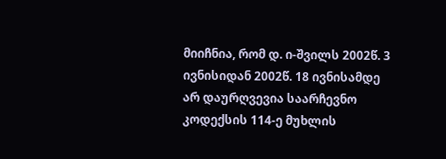მიიჩნია, რომ დ. ი-შვილს 2002წ. 3 ივნისიდან 2002წ. 18 ივნისამდე არ დაურღვევია საარჩევნო კოდექსის 114-ე მუხლის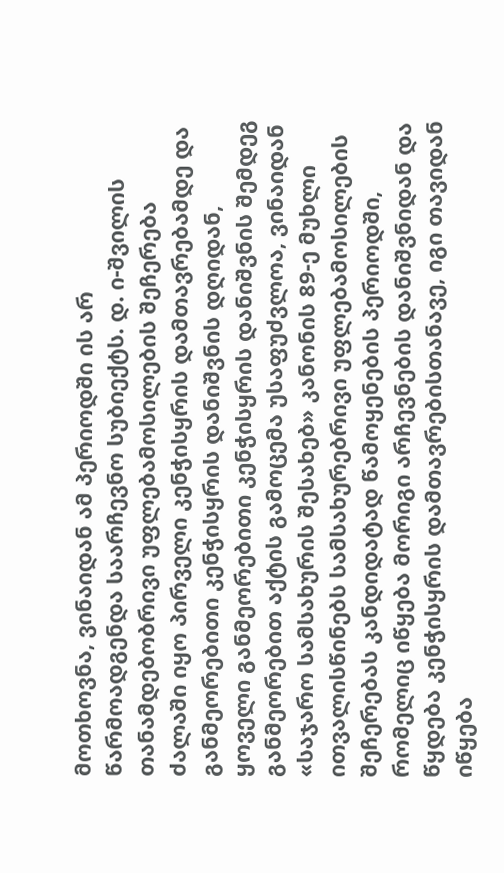მოთხოვნა, ვინაიდან ამ პერიოდში ის არ წარმოადგენდა საარჩევნო სუბიექტს. დ. ი-შვილის თანამდებობრივი უფლებამოსილების შეჩერება ძალაში იყო პირველი კენჭისყრის დამთავრებამდე და განმეორებითი კენჭისყრის დანიშვნის დღიდან, ყოველი განმეორებითი კენჭისყრის დანიშვნის შემდეგ განმეორებით აქტის გამოცემა უსაფუძვლოა, ვინაიდან «საჯარო სამსახურის შესახებ» კანონის 89-ე მუხლი ითვალისწინებს სამსახურებრივი უფლებამოსილების შეჩერებას კანდიდატად წამოყენების პერიოდში, რომელიც იწყება მორიგი არჩევნების დანიშვნიდან და წყდება კენჭისყრის დამთავრებისთანავე, იგი თავიდან იწყება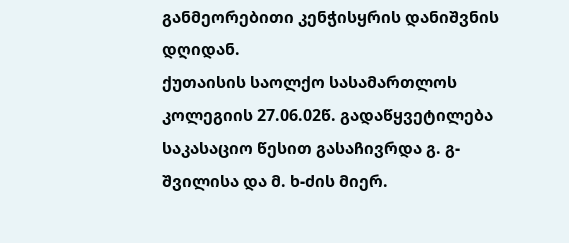განმეორებითი კენჭისყრის დანიშვნის დღიდან.
ქუთაისის საოლქო სასამართლოს კოლეგიის 27.06.02წ. გადაწყვეტილება საკასაციო წესით გასაჩივრდა გ. გ-შვილისა და მ. ხ-ძის მიერ.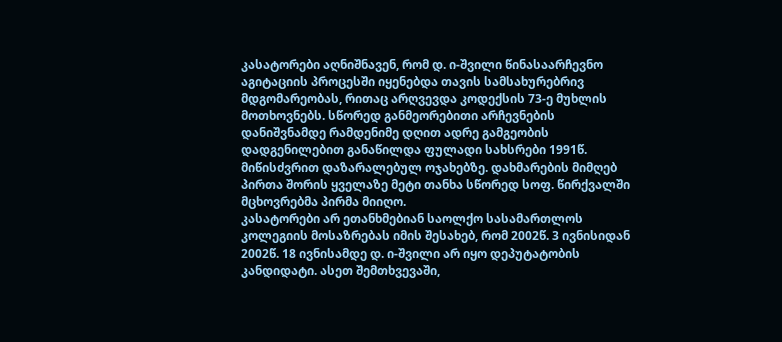კასატორები აღნიშნავენ, რომ დ. ი-შვილი წინასაარჩევნო აგიტაციის პროცესში იყენებდა თავის სამსახურებრივ მდგომარეობას, რითაც არღვევდა კოდექსის 73-ე მუხლის მოთხოვნებს. სწორედ განმეორებითი არჩევნების დანიშვნამდე რამდენიმე დღით ადრე გამგეობის დადგენილებით განაწილდა ფულადი სახსრები 1991წ. მიწისძვრით დაზარალებულ ოჯახებზე. დახმარების მიმღებ პირთა შორის ყველაზე მეტი თანხა სწორედ სოფ. წირქვალში მცხოვრებმა პირმა მიიღო.
კასატორები არ ეთანხმებიან საოლქო სასამართლოს კოლეგიის მოსაზრებას იმის შესახებ, რომ 2002წ. 3 ივნისიდან 2002წ. 18 ივნისამდე დ. ი-შვილი არ იყო დეპუტატობის კანდიდატი. ასეთ შემთხვევაში,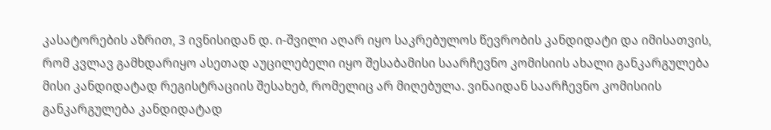კასატორების აზრით, 3 ივნისიდან დ. ი-შვილი აღარ იყო საკრებულოს წევრობის კანდიდატი და იმისათვის, რომ კვლავ გამხდარიყო ასეთად აუცილებელი იყო შესაბამისი საარჩევნო კომისიის ახალი განკარგულება მისი კანდიდატად რეგისტრაციის შესახებ, რომელიც არ მიღებულა. ვინაიდან საარჩევნო კომისიის განკარგულება კანდიდატად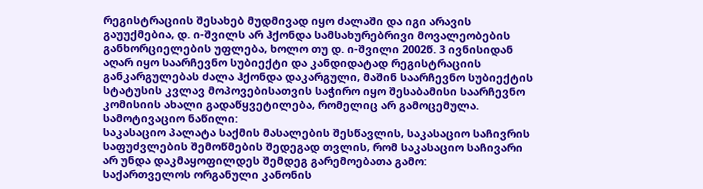რეგისტრაციის შესახებ მუდმივად იყო ძალაში და იგი არავის გაუუქმებია, დ. ი-შვილს არ ჰქონდა სამსახურებრივი მოვალეობების განხორციელების უფლება, ხოლო თუ დ. ი-შვილი 2002წ. 3 ივნისიდან აღარ იყო საარჩევნო სუბიექტი და კანდიდატად რეგისტრაციის განკარგულებას ძალა ჰქონდა დაკარგული, მაშინ საარჩევნო სუბიექტის სტატუსის კვლავ მოპოვებისათვის საჭირო იყო შესაბამისი საარჩევნო კომისიის ახალი გადაწყვეტილება, რომელიც არ გამოცემულა.
სამოტივაციო ნაწილი:
საკასაციო პალატა საქმის მასალების შესწავლის, საკასაციო საჩივრის საფუძვლების შემოწმების შედეგად თვლის, რომ საკასაციო საჩივარი არ უნდა დაკმაყოფილდეს შემდეგ გარემოებათა გამო:
საქართველოს ორგანული კანონის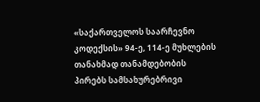«საქართველოს საარჩევნო კოდექსის» 94-ე, 114-ე მუხლების თანახმად თანამდებობის პირებს სამსახურებრივი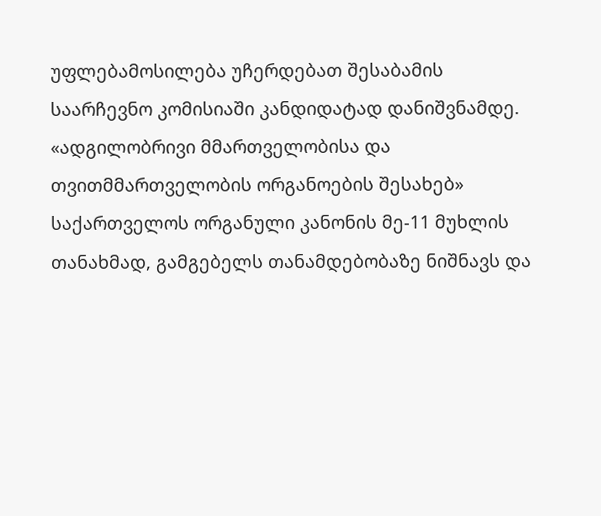უფლებამოსილება უჩერდებათ შესაბამის საარჩევნო კომისიაში კანდიდატად დანიშვნამდე. «ადგილობრივი მმართველობისა და თვითმმართველობის ორგანოების შესახებ» საქართველოს ორგანული კანონის მე-11 მუხლის თანახმად, გამგებელს თანამდებობაზე ნიშნავს და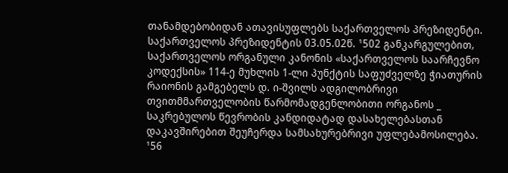თანამდებობიდან ათავისუფლებს საქართველოს პრეზიდენტი. საქართველოს პრეზიდენტის 03.05.02წ. ¹502 განკარგულებით, საქართველოს ორგანული კანონის «საქართველოს საარჩევნო კოდექსის» 114-ე მუხლის 1-ლი პუნქტის საფუძველზე ჭიათურის რაიონის გამგებელს დ. ი-შვილს ადგილობრივი თვითმმართველობის წარმომადგენლობითი ორგანოს _ საკრებულოს წევრობის კანდიდატად დასახელებასთან დაკავშირებით შეუჩერდა სამსახურებრივი უფლებამოსილება. ¹56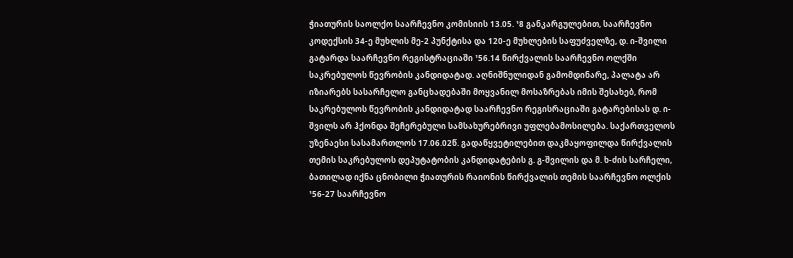ჭიათურის საოლქო საარჩევნო კომისიის 13.05. ¹8 განკარგულებით, საარჩევნო კოდექსის 34-ე მუხლის მე-2 პუნქტისა და 120-ე მუხლების საფუძველზე, დ. ი-შვილი გატარდა საარჩევნო რეგისტრაციაში ¹56.14 წირქვალის საარჩევნო ოლქში საკრებულოს წევრობის კანდიდატად. აღნიშნულიდან გამომდინარე, პალატა არ იზიარებს სასარჩელო განცხადებაში მოყვანილ მოსაზრებას იმის შესახებ, რომ საკრებულოს წევრობის კანდიდატად საარჩევნო რეგისრაციაში გატარებისას დ. ი-შვილს არ ჰქონდა შეჩერებული სამსახურებრივი უფლებამოსილება. საქართველოს უზენაესი სასამართლოს 17.06.02წ. გადაწყვეტილებით დაკმაყოფილდა წირქვალის თემის საკრებულოს დეპუტატობის კანდიდატების გ. გ-შვილის და მ. ხ-ძის სარჩელი, ბათილად იქნა ცნობილი ჭიათურის რაიონის წირქვალის თემის საარჩევნო ოლქის ¹56-27 საარჩევნო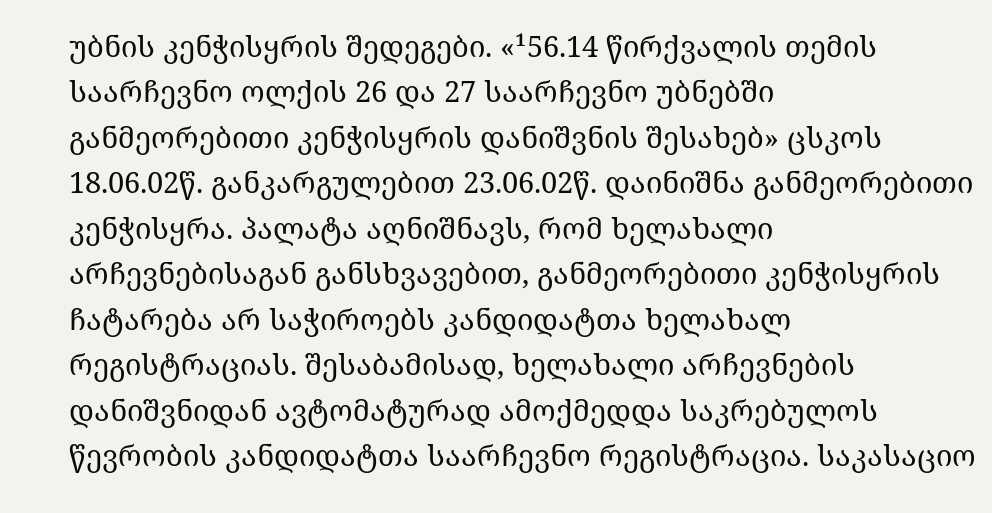უბნის კენჭისყრის შედეგები. «¹56.14 წირქვალის თემის საარჩევნო ოლქის 26 და 27 საარჩევნო უბნებში განმეორებითი კენჭისყრის დანიშვნის შესახებ» ცსკოს 18.06.02წ. განკარგულებით 23.06.02წ. დაინიშნა განმეორებითი კენჭისყრა. პალატა აღნიშნავს, რომ ხელახალი არჩევნებისაგან განსხვავებით, განმეორებითი კენჭისყრის ჩატარება არ საჭიროებს კანდიდატთა ხელახალ რეგისტრაციას. შესაბამისად, ხელახალი არჩევნების დანიშვნიდან ავტომატურად ამოქმედდა საკრებულოს წევრობის კანდიდატთა საარჩევნო რეგისტრაცია. საკასაციო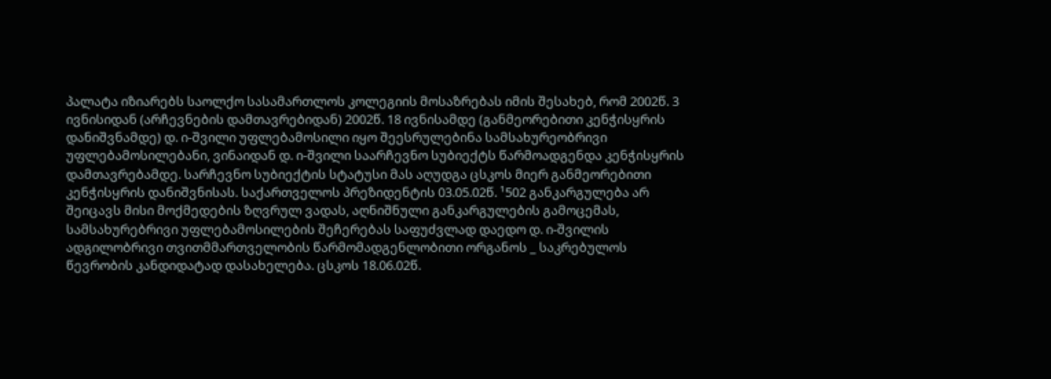პალატა იზიარებს საოლქო სასამართლოს კოლეგიის მოსაზრებას იმის შესახებ, რომ 2002წ. 3 ივნისიდან (არჩევნების დამთავრებიდან) 2002წ. 18 ივნისამდე (განმეორებითი კენჭისყრის დანიშვნამდე) დ. ი-შვილი უფლებამოსილი იყო შეესრულებინა სამსახურეობრივი უფლებამოსილებანი, ვინაიდან დ. ი-შვილი საარჩევნო სუბიექტს წარმოადგენდა კენჭისყრის დამთავრებამდე. სარჩევნო სუბიექტის სტატუსი მას აღუდგა ცსკოს მიერ განმეორებითი კენჭისყრის დანიშვნისას. საქართველოს პრეზიდენტის 03.05.02წ. ¹502 განკარგულება არ შეიცავს მისი მოქმედების ზღვრულ ვადას, აღნიშნული განკარგულების გამოცემას, სამსახურებრივი უფლებამოსილების შეჩერებას საფუძვლად დაედო დ. ი-შვილის ადგილობრივი თვითმმართველობის წარმომადგენლობითი ორგანოს _ საკრებულოს წევრობის კანდიდატად დასახელება. ცსკოს 18.06.02წ.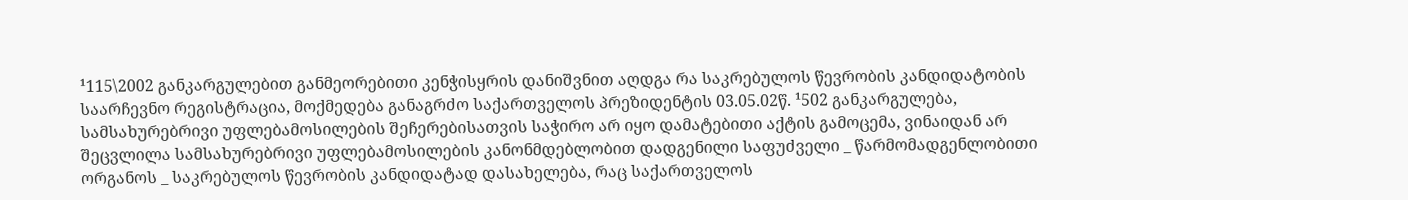¹115\2002 განკარგულებით განმეორებითი კენჭისყრის დანიშვნით აღდგა რა საკრებულოს წევრობის კანდიდატობის საარჩევნო რეგისტრაცია, მოქმედება განაგრძო საქართველოს პრეზიდენტის 03.05.02წ. ¹502 განკარგულება, სამსახურებრივი უფლებამოსილების შეჩერებისათვის საჭირო არ იყო დამატებითი აქტის გამოცემა, ვინაიდან არ შეცვლილა სამსახურებრივი უფლებამოსილების კანონმდებლობით დადგენილი საფუძველი _ წარმომადგენლობითი ორგანოს _ საკრებულოს წევრობის კანდიდატად დასახელება, რაც საქართველოს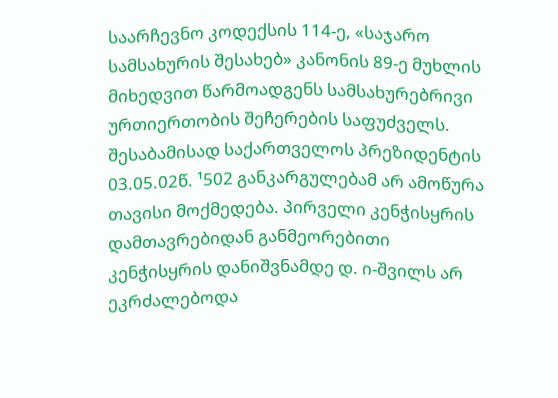საარჩევნო კოდექსის 114-ე, «საჯარო სამსახურის შესახებ» კანონის 89-ე მუხლის მიხედვით წარმოადგენს სამსახურებრივი ურთიერთობის შეჩერების საფუძველს. შესაბამისად საქართველოს პრეზიდენტის 03.05.02წ. ¹502 განკარგულებამ არ ამოწურა თავისი მოქმედება. პირველი კენჭისყრის დამთავრებიდან განმეორებითი კენჭისყრის დანიშვნამდე დ. ი-შვილს არ ეკრძალებოდა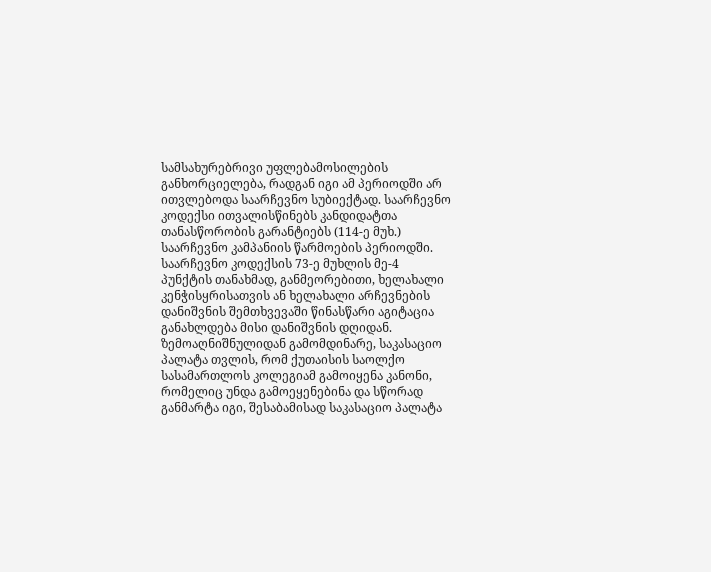სამსახურებრივი უფლებამოსილების განხორციელება, რადგან იგი ამ პერიოდში არ ითვლებოდა საარჩევნო სუბიექტად. საარჩევნო კოდექსი ითვალისწინებს კანდიდატთა თანასწორობის გარანტიებს (114-ე მუხ.) საარჩევნო კამპანიის წარმოების პერიოდში. საარჩევნო კოდექსის 73-ე მუხლის მე-4 პუნქტის თანახმად, განმეორებითი, ხელახალი კენჭისყრისათვის ან ხელახალი არჩევნების დანიშვნის შემთხვევაში წინასწარი აგიტაცია განახლდება მისი დანიშვნის დღიდან.
ზემოაღნიშნულიდან გამომდინარე, საკასაციო პალატა თვლის, რომ ქუთაისის საოლქო სასამართლოს კოლეგიამ გამოიყენა კანონი, რომელიც უნდა გამოეყენებინა და სწორად განმარტა იგი, შესაბამისად საკასაციო პალატა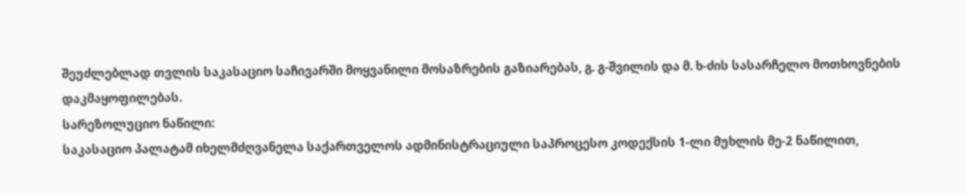შეუძლებლად თვლის საკასაციო საჩივარში მოყვანილი მოსაზრების გაზიარებას, გ. გ-შვილის და მ. ხ-ძის სასარჩელო მოთხოვნების დაკმაყოფილებას.
სარეზოლუციო ნაწილი:
საკასაციო პალატამ იხელმძღვანელა საქართველოს ადმინისტრაციული საპროცესო კოდექსის 1-ლი მუხლის მე-2 ნაწილით,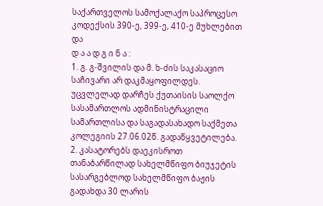საქართველოს სამოქალაქო საპროცესო კოდექსის 390-ე, 399-ე, 410-ე მუხლებით და
დ ა ა დ გ ი ნ ა :
1. გ. გ-შვილის და მ. ხ-ძის საკასაციო საჩივარი არ დაკმაყოფილდეს. უცვლელად დარჩეს ქუთაისის საოლქო სასამართლოს ადმინისტრაცილი სამართლისა და საგადასახადო საქმეთა კოლეგიის 27.06.02წ. გადაწყვეტილება.
2. კასატორებს დაეკისროთ თანაბარწილად სახელმწიფო ბიუჯეტის სასარგებლოდ სახელმწიფო ბაჟის გადახდა 30 ლარის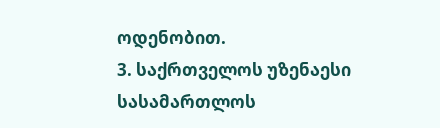ოდენობით.
3. საქრთველოს უზენაესი სასამართლოს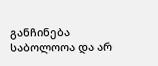განჩინება საბოლოოა და არ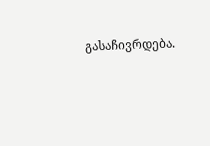გასაჩივრდება.